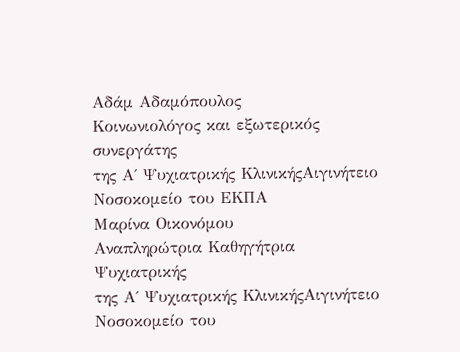Αδάμ Αδαμόπουλος
Κοινωνιολόγος και εξωτερικός συνεργάτης
της Α΄ Ψυχιατρικής ΚλινικήςΑιγινήτειο Νοσοκομείο του ΕΚΠΑ
Μαρίνα Οικονόμου
Αναπληρώτρια Καθηγήτρια Ψυχιατρικής
της Α΄ Ψυχιατρικής ΚλινικήςΑιγινήτειο Νοσοκομείο του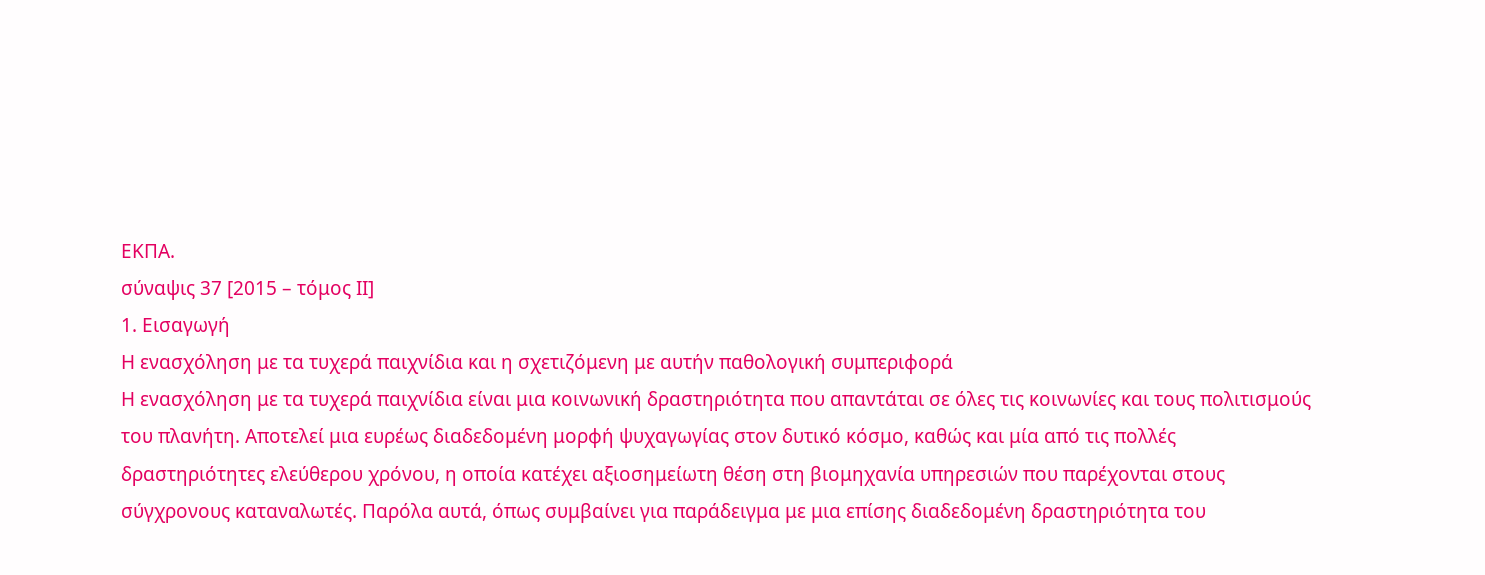ΕΚΠΑ.
σύναψις 37 [2015 – τόμος ΙΙ]
1. Εισαγωγή
Η ενασχόληση με τα τυχερά παιχνίδια και η σχετιζόμενη με αυτήν παθολογική συμπεριφορά
Η ενασχόληση με τα τυχερά παιχνίδια είναι μια κοινωνική δραστηριότητα που απαντάται σε όλες τις κοινωνίες και τους πολιτισμούς του πλανήτη. Αποτελεί μια ευρέως διαδεδομένη μορφή ψυχαγωγίας στον δυτικό κόσμο, καθώς και μία από τις πολλές δραστηριότητες ελεύθερου χρόνου, η οποία κατέχει αξιοσημείωτη θέση στη βιομηχανία υπηρεσιών που παρέχονται στους σύγχρονους καταναλωτές. Παρόλα αυτά, όπως συμβαίνει για παράδειγμα με μια επίσης διαδεδομένη δραστηριότητα του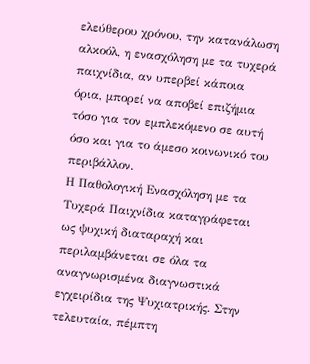ελεύθερου χρόνου, την κατανάλωση αλκοόλ, η ενασχόληση με τα τυχερά παιχνίδια, αν υπερβεί κάποια όρια, μπορεί να αποβεί επιζήμια τόσο για τον εμπλεκόμενο σε αυτή όσο και για το άμεσο κοινωνικό του περιβάλλον.
Η Παθολογική Ενασχόληση με τα Τυχερά Παιχνίδια καταγράφεται ως ψυχική διαταραχή και περιλαμβάνεται σε όλα τα αναγνωρισμένα διαγνωστικά εγχειρίδια της Ψυχιατρικής. Στην τελευταία, πέμπτη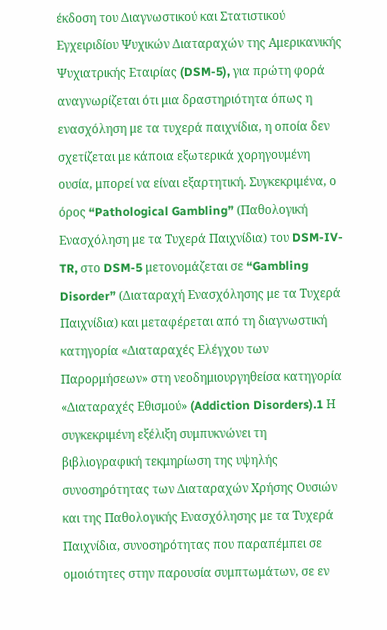έκδοση του Διαγνωστικού και Στατιστικού Εγχειριδίου Ψυχικών Διαταραχών της Αμερικανικής Ψυχιατρικής Εταιρίας (DSM-5), για πρώτη φορά αναγνωρίζεται ότι μια δραστηριότητα όπως η ενασχόληση με τα τυχερά παιχνίδια, η οποία δεν σχετίζεται με κάποια εξωτερικά χορηγουμένη ουσία, μπορεί να είναι εξαρτητική. Συγκεκριμένα, ο όρος “Pathological Gambling” (Παθολογική Ενασχόληση με τα Τυχερά Παιχνίδια) του DSM-IV-TR, στο DSM-5 μετονομάζεται σε “Gambling Disorder” (Διαταραχή Ενασχόλησης με τα Τυχερά Παιχνίδια) και μεταφέρεται από τη διαγνωστική κατηγορία «Διαταραχές Ελέγχου των Παρορμήσεων» στη νεοδημιουργηθείσα κατηγορία «Διαταραχές Εθισμού» (Addiction Disorders).1 Η συγκεκριμένη εξέλιξη συμπυκνώνει τη βιβλιογραφική τεκμηρίωση της υψηλής συνοσηρότητας των Διαταραχών Χρήσης Ουσιών και της Παθολογικής Ενασχόλησης με τα Τυχερά Παιχνίδια, συνοσηρότητας που παραπέμπει σε ομοιότητες στην παρουσία συμπτωμάτων, σε εν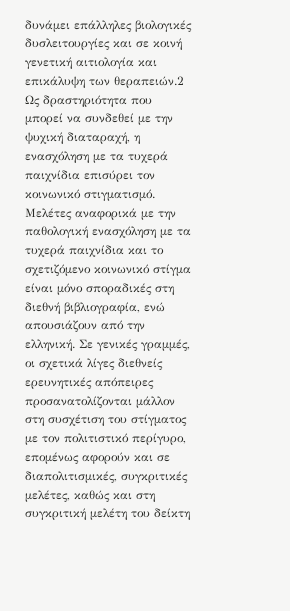δυνάμει επάλληλες βιολογικές δυσλειτουργίες και σε κοινή γενετική αιτιολογία και επικάλυψη των θεραπειών.2
Ως δραστηριότητα που μπορεί να συνδεθεί με την ψυχική διαταραχή, η ενασχόληση με τα τυχερά παιχνίδια επισύρει τον κοινωνικό στιγματισμό. Μελέτες αναφορικά με την παθολογική ενασχόληση με τα τυχερά παιχνίδια και το σχετιζόμενο κοινωνικό στίγμα είναι μόνο σποραδικές στη διεθνή βιβλιογραφία, ενώ απουσιάζουν από την ελληνική. Σε γενικές γραμμές, οι σχετικά λίγες διεθνείς ερευνητικές απόπειρες προσανατολίζονται μάλλον στη συσχέτιση του στίγματος με τον πολιτιστικό περίγυρο, επομένως αφορούν και σε διαπολιτισμικές, συγκριτικές μελέτες, καθώς και στη συγκριτική μελέτη του δείκτη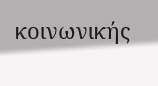κοινωνικής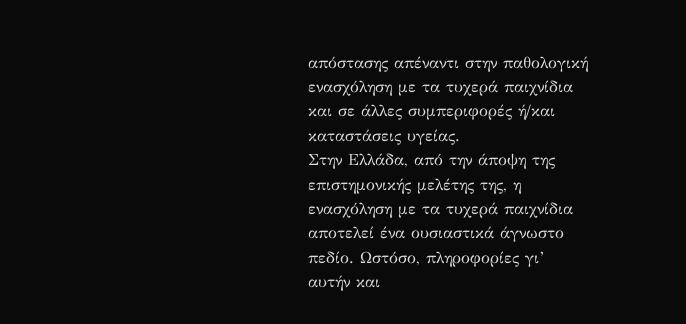απόστασης απέναντι στην παθολογική ενασχόληση με τα τυχερά παιχνίδια και σε άλλες συμπεριφορές ή/και καταστάσεις υγείας.
Στην Ελλάδα, από την άποψη της επιστημονικής μελέτης της, η ενασχόληση με τα τυχερά παιχνίδια αποτελεί ένα ουσιαστικά άγνωστο πεδίο. Ωστόσο, πληροφορίες γι’ αυτήν και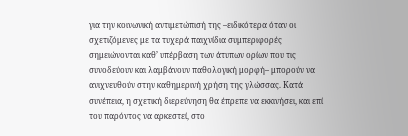για την κοινωνική αντιμετώπισή της –ειδικότερα όταν οι σχετιζόμενες με τα τυχερά παιχνίδια συμπεριφορές σημειώνονται καθ’ υπέρβαση των άτυπων ορίων που τις συνοδεύουν και λαμβάνουν παθολογική μορφή– μπορούν να ανιχνευθούν στην καθημερινή χρήση της γλώσσας. Κατά συνέπεια, η σχετική διερεύνηση θα έπρεπε να εκκινήσει, και επί του παρόντος να αρκεστεί, στο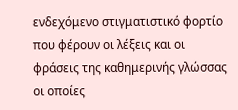ενδεχόμενο στιγματιστικό φορτίο που φέρουν οι λέξεις και οι φράσεις της καθημερινής γλώσσας οι οποίες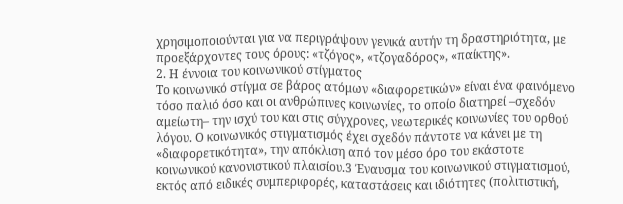χρησιμοποιούνται για να περιγράψουν γενικά αυτήν τη δραστηριότητα, με προεξάρχοντες τους όρους: «τζόγος», «τζογαδόρος», «παίκτης».
2. Η έννοια του κοινωνικού στίγματος
Το κοινωνικό στίγμα σε βάρος ατόμων «διαφορετικών» είναι ένα φαινόμενο τόσο παλιό όσο και οι ανθρώπινες κοινωνίες, το οποίο διατηρεί –σχεδόν αμείωτη– την ισχύ του και στις σύγχρονες, νεωτερικές κοινωνίες του ορθού λόγου. Ο κοινωνικός στιγματισμός έχει σχεδόν πάντοτε να κάνει με τη «διαφορετικότητα», την απόκλιση από τον μέσο όρο του εκάστοτε κοινωνικού κανονιστικού πλαισίου.3 Έναυσμα του κοινωνικού στιγματισμού, εκτός από ειδικές συμπεριφορές, καταστάσεις και ιδιότητες (πολιτιστική,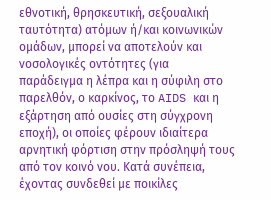εθνοτική, θρησκευτική, σεξουαλική ταυτότητα) ατόμων ή/και κοινωνικών ομάδων, μπορεί να αποτελούν και νοσολογικές οντότητες (για παράδειγμα η λέπρα και η σύφιλη στο παρελθόν, ο καρκίνος, το AIDS και η εξάρτηση από ουσίες στη σύγχρονη εποχή), οι οποίες φέρουν ιδιαίτερα αρνητική φόρτιση στην πρόσληψή τους από τον κοινό νου. Κατά συνέπεια, έχοντας συνδεθεί με ποικίλες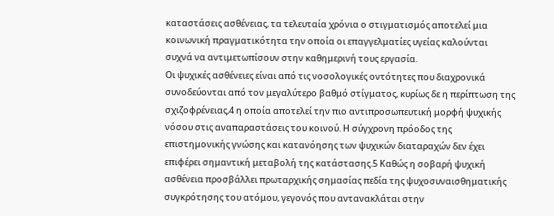καταστάσεις ασθένειας, τα τελευταία χρόνια ο στιγματισμός αποτελεί μια κοινωνική πραγματικότητα την οποία οι επαγγελματίες υγείας καλούνται συχνά να αντιμετωπίσουν στην καθημερινή τους εργασία.
Οι ψυχικές ασθένειες είναι από τις νοσολογικές οντότητες που διαχρονικά συνοδεύονται από τον μεγαλύτερο βαθμό στίγματος, κυρίως δε η περίπτωση της σχιζοφρένειας,4 η οποία αποτελεί την πιο αντιπροσωπευτική μορφή ψυχικής νόσου στις αναπαραστάσεις του κοινού. Η σύγχρονη πρόοδος της επιστημονικής γνώσης και κατανόησης των ψυχικών διαταραχών δεν έχει επιφέρει σημαντική μεταβολή της κατάστασης.5 Καθώς η σοβαρή ψυχική ασθένεια προσβάλλει πρωταρχικής σημασίας πεδία της ψυχοσυναισθηματικής συγκρότησης του ατόμου, γεγονός που αντανακλάται στην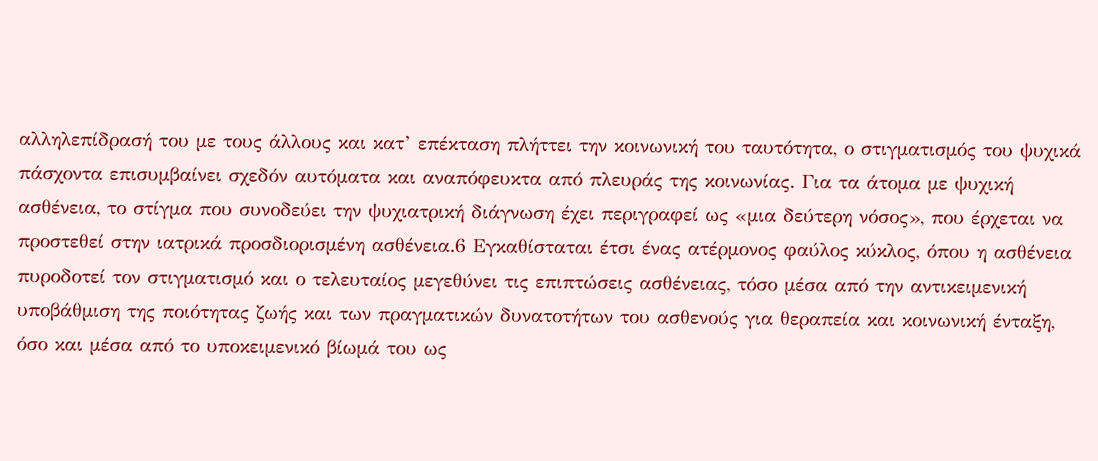αλληλεπίδρασή του με τους άλλους και κατ’ επέκταση πλήττει την κοινωνική του ταυτότητα, ο στιγματισμός του ψυχικά πάσχοντα επισυμβαίνει σχεδόν αυτόματα και αναπόφευκτα από πλευράς της κοινωνίας. Για τα άτομα με ψυχική ασθένεια, το στίγμα που συνοδεύει την ψυχιατρική διάγνωση έχει περιγραφεί ως «μια δεύτερη νόσος», που έρχεται να προστεθεί στην ιατρικά προσδιορισμένη ασθένεια.6 Εγκαθίσταται έτσι ένας ατέρμονος φαύλος κύκλος, όπου η ασθένεια πυροδοτεί τον στιγματισμό και ο τελευταίος μεγεθύνει τις επιπτώσεις ασθένειας, τόσο μέσα από την αντικειμενική υποβάθμιση της ποιότητας ζωής και των πραγματικών δυνατοτήτων του ασθενούς για θεραπεία και κοινωνική ένταξη, όσο και μέσα από το υποκειμενικό βίωμά του ως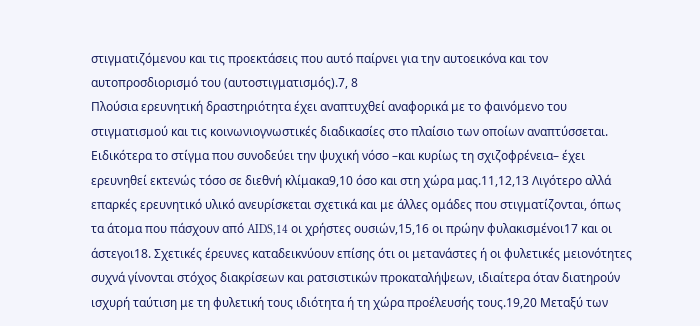στιγματιζόμενου και τις προεκτάσεις που αυτό παίρνει για την αυτοεικόνα και τον αυτοπροσδιορισμό του (αυτοστιγματισμός).7, 8
Πλούσια ερευνητική δραστηριότητα έχει αναπτυχθεί αναφορικά με το φαινόμενο του στιγματισμού και τις κοινωνιογνωστικές διαδικασίες στο πλαίσιο των οποίων αναπτύσσεται. Ειδικότερα το στίγμα που συνοδεύει την ψυχική νόσο –και κυρίως τη σχιζοφρένεια– έχει ερευνηθεί εκτενώς τόσο σε διεθνή κλίμακα9,10 όσο και στη χώρα μας.11,12,13 Λιγότερο αλλά επαρκές ερευνητικό υλικό ανευρίσκεται σχετικά και με άλλες ομάδες που στιγματίζονται, όπως τα άτομα που πάσχουν από AIDS,14 οι χρήστες ουσιών,15,16 οι πρώην φυλακισμένοι17 και οι άστεγοι18. Σχετικές έρευνες καταδεικνύουν επίσης ότι οι μετανάστες ή οι φυλετικές μειονότητες συχνά γίνονται στόχος διακρίσεων και ρατσιστικών προκαταλήψεων, ιδιαίτερα όταν διατηρούν ισχυρή ταύτιση με τη φυλετική τους ιδιότητα ή τη χώρα προέλευσής τους.19,20 Μεταξύ των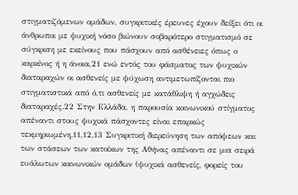στιγματιζόμενων ομάδων, συγκριτικές έρευνες έχουν δείξει ότι οι άνθρωποι με ψυχική νόσο βιώνουν σοβαρότερο στιγματισμό σε σύγκριση με εκείνους που πάσχουν από ασθένειες όπως ο καρκίνος ή η άνοια,21 ενώ εντός του φάσματος των ψυχικών διαταραχών οι ασθενείς με ψύχωση αντιμετωπίζονται πιο στιγματιστικά από ό,τι ασθενείς με κατάθλιψη ή αγχώδεις διαταραχές.22 Στην Ελλάδα, η παρουσία κοινωνικού στίγματος απέναντι στους ψυχικά πάσχοντες είναι επαρκώς τεκμηριωμένη.11,12,13 Συγκριτική διερεύνηση των απόψεων και των στάσεων των κατοίκων της Αθήνας απέναντι σε μια σειρά ευάλωτων κοινωνικών ομάδων (ψυχικά ασθενείς, φορείς του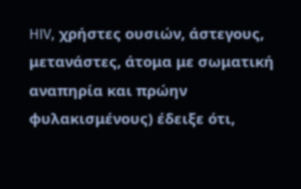HIV, χρήστες ουσιών, άστεγους, μετανάστες, άτομα με σωματική αναπηρία και πρώην φυλακισμένους) έδειξε ότι,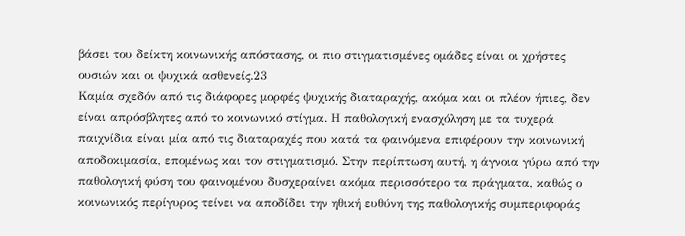βάσει του δείκτη κοινωνικής απόστασης, οι πιο στιγματισμένες ομάδες είναι οι χρήστες ουσιών και οι ψυχικά ασθενείς.23
Καμία σχεδόν από τις διάφορες μορφές ψυχικής διαταραχής, ακόμα και οι πλέον ήπιες, δεν είναι απρόσβλητες από το κοινωνικό στίγμα. Η παθολογική ενασχόληση με τα τυχερά παιχνίδια είναι μία από τις διαταραχές που κατά τα φαινόμενα επιφέρουν την κοινωνική αποδοκιμασία, επομένως και τον στιγματισμό. Στην περίπτωση αυτή, η άγνοια γύρω από την παθολογική φύση του φαινομένου δυσχεραίνει ακόμα περισσότερο τα πράγματα, καθώς ο κοινωνικός περίγυρος τείνει να αποδίδει την ηθική ευθύνη της παθολογικής συμπεριφοράς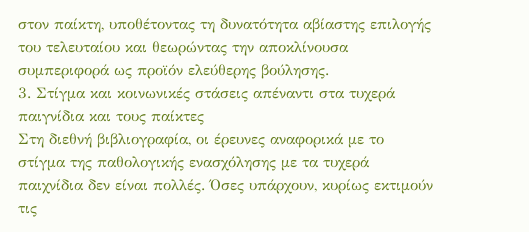στον παίκτη, υποθέτοντας τη δυνατότητα αβίαστης επιλογής του τελευταίου και θεωρώντας την αποκλίνουσα συμπεριφορά ως προϊόν ελεύθερης βούλησης.
3. Στίγμα και κοινωνικές στάσεις απέναντι στα τυχερά παιγνίδια και τους παίκτες
Στη διεθνή βιβλιογραφία, οι έρευνες αναφορικά με το στίγμα της παθολογικής ενασχόλησης με τα τυχερά παιχνίδια δεν είναι πολλές. Όσες υπάρχουν, κυρίως εκτιμούν τις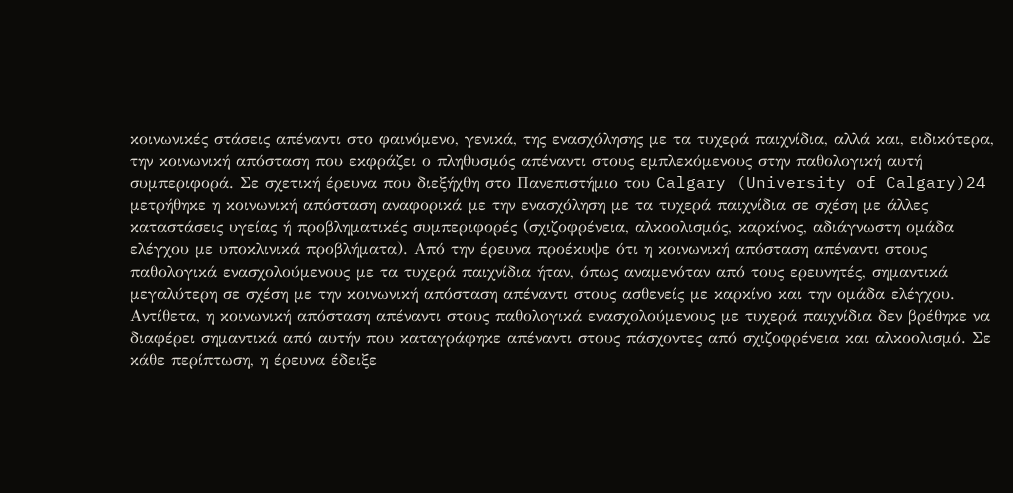κοινωνικές στάσεις απέναντι στο φαινόμενο, γενικά, της ενασχόλησης με τα τυχερά παιχνίδια, αλλά και, ειδικότερα, την κοινωνική απόσταση που εκφράζει ο πληθυσμός απέναντι στους εμπλεκόμενους στην παθολογική αυτή συμπεριφορά. Σε σχετική έρευνα που διεξήχθη στο Πανεπιστήμιο του Calgary (University of Calgary)24 μετρήθηκε η κοινωνική απόσταση αναφορικά με την ενασχόληση με τα τυχερά παιχνίδια σε σχέση με άλλες καταστάσεις υγείας ή προβληματικές συμπεριφορές (σχιζοφρένεια, αλκοολισμός, καρκίνος, αδιάγνωστη ομάδα ελέγχου με υποκλινικά προβλήματα). Από την έρευνα προέκυψε ότι η κοινωνική απόσταση απέναντι στους παθολογικά ενασχολούμενους με τα τυχερά παιχνίδια ήταν, όπως αναμενόταν από τους ερευνητές, σημαντικά μεγαλύτερη σε σχέση με την κοινωνική απόσταση απέναντι στους ασθενείς με καρκίνο και την ομάδα ελέγχου. Αντίθετα, η κοινωνική απόσταση απέναντι στους παθολογικά ενασχολούμενους με τυχερά παιχνίδια δεν βρέθηκε να διαφέρει σημαντικά από αυτήν που καταγράφηκε απέναντι στους πάσχοντες από σχιζοφρένεια και αλκοολισμό. Σε κάθε περίπτωση, η έρευνα έδειξε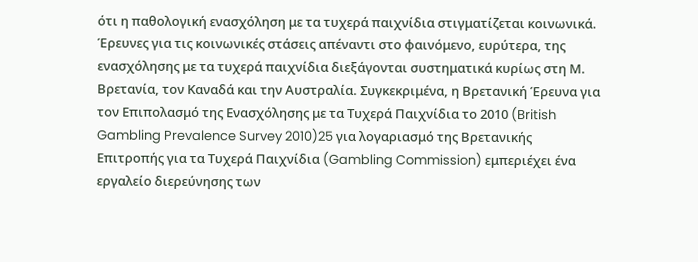ότι η παθολογική ενασχόληση με τα τυχερά παιχνίδια στιγματίζεται κοινωνικά.
Έρευνες για τις κοινωνικές στάσεις απέναντι στο φαινόμενο, ευρύτερα, της ενασχόλησης με τα τυχερά παιχνίδια διεξάγονται συστηματικά κυρίως στη Μ. Βρετανία, τον Καναδά και την Αυστραλία. Συγκεκριμένα, η Βρετανική Έρευνα για τον Επιπολασμό της Ενασχόλησης με τα Τυχερά Παιχνίδια το 2010 (British Gambling Prevalence Survey 2010)25 για λογαριασμό της Βρετανικής Επιτροπής για τα Τυχερά Παιχνίδια (Gambling Commission) εμπεριέχει ένα εργαλείο διερεύνησης των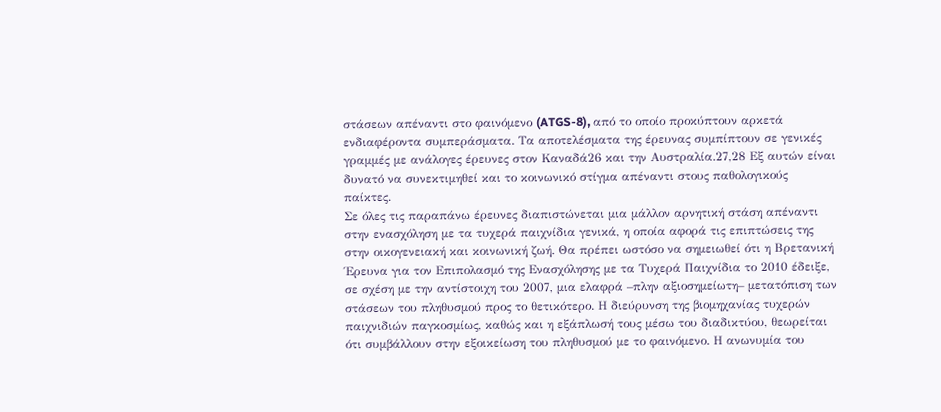στάσεων απέναντι στο φαινόμενο (ATGS-8), από το οποίο προκύπτουν αρκετά ενδιαφέροντα συμπεράσματα. Τα αποτελέσματα της έρευνας συμπίπτουν σε γενικές γραμμές με ανάλογες έρευνες στον Καναδά26 και την Αυστραλία.27,28 Εξ αυτών είναι δυνατό να συνεκτιμηθεί και το κοινωνικό στίγμα απέναντι στους παθολογικούς παίκτες.
Σε όλες τις παραπάνω έρευνες διαπιστώνεται μια μάλλον αρνητική στάση απέναντι στην ενασχόληση με τα τυχερά παιχνίδια γενικά, η οποία αφορά τις επιπτώσεις της στην οικογενειακή και κοινωνική ζωή. Θα πρέπει ωστόσο να σημειωθεί ότι η Βρετανική Έρευνα για τον Επιπολασμό της Ενασχόλησης με τα Τυχερά Παιχνίδια το 2010 έδειξε, σε σχέση με την αντίστοιχη του 2007, μια ελαφρά –πλην αξιοσημείωτη– μετατόπιση των στάσεων του πληθυσμού προς το θετικότερο. Η διεύρυνση της βιομηχανίας τυχερών παιχνιδιών παγκοσμίως, καθώς και η εξάπλωσή τους μέσω του διαδικτύου, θεωρείται ότι συμβάλλουν στην εξοικείωση του πληθυσμού με το φαινόμενο. Η ανωνυμία του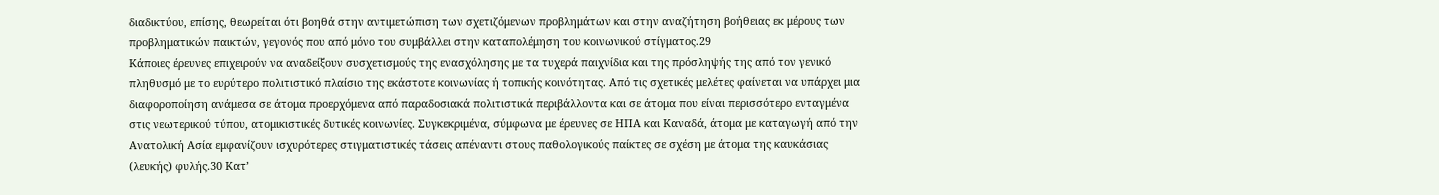διαδικτύου, επίσης, θεωρείται ότι βοηθά στην αντιμετώπιση των σχετιζόμενων προβλημάτων και στην αναζήτηση βοήθειας εκ μέρους των προβληματικών παικτών, γεγονός που από μόνο του συμβάλλει στην καταπολέμηση του κοινωνικού στίγματος.29
Κάποιες έρευνες επιχειρούν να αναδείξουν συσχετισμούς της ενασχόλησης με τα τυχερά παιχνίδια και της πρόσληψής της από τον γενικό πληθυσμό με το ευρύτερο πολιτιστικό πλαίσιο της εκάστοτε κοινωνίας ή τοπικής κοινότητας. Από τις σχετικές μελέτες φαίνεται να υπάρχει μια διαφοροποίηση ανάμεσα σε άτομα προερχόμενα από παραδοσιακά πολιτιστικά περιβάλλοντα και σε άτομα που είναι περισσότερο ενταγμένα στις νεωτερικού τύπου, ατομικιστικές δυτικές κοινωνίες. Συγκεκριμένα, σύμφωνα με έρευνες σε ΗΠΑ και Καναδά, άτομα με καταγωγή από την Ανατολική Ασία εμφανίζουν ισχυρότερες στιγματιστικές τάσεις απέναντι στους παθολογικούς παίκτες σε σχέση με άτομα της καυκάσιας (λευκής) φυλής.30 Κατ’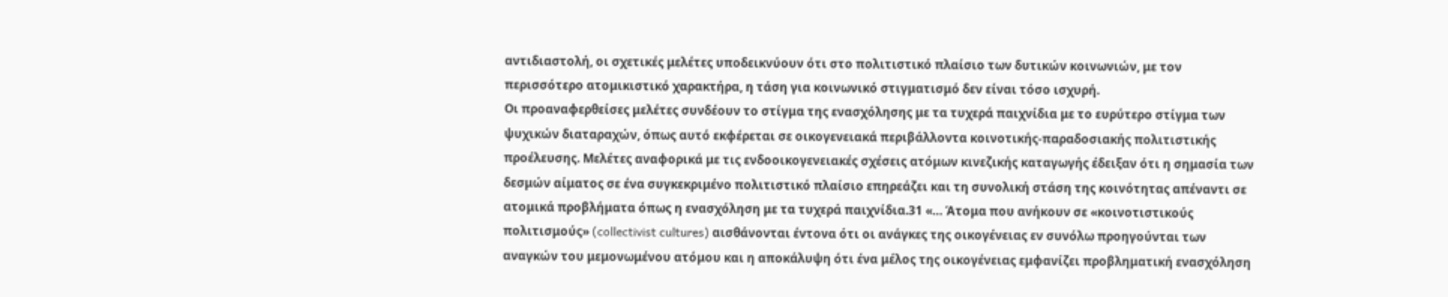αντιδιαστολή, οι σχετικές μελέτες υποδεικνύουν ότι στο πολιτιστικό πλαίσιο των δυτικών κοινωνιών, με τον περισσότερο ατομικιστικό χαρακτήρα, η τάση για κοινωνικό στιγματισμό δεν είναι τόσο ισχυρή.
Οι προαναφερθείσες μελέτες συνδέουν το στίγμα της ενασχόλησης με τα τυχερά παιχνίδια με το ευρύτερο στίγμα των ψυχικών διαταραχών, όπως αυτό εκφέρεται σε οικογενειακά περιβάλλοντα κοινοτικής-παραδοσιακής πολιτιστικής προέλευσης. Μελέτες αναφορικά με τις ενδοοικογενειακές σχέσεις ατόμων κινεζικής καταγωγής έδειξαν ότι η σημασία των δεσμών αίματος σε ένα συγκεκριμένο πολιτιστικό πλαίσιο επηρεάζει και τη συνολική στάση της κοινότητας απέναντι σε ατομικά προβλήματα όπως η ενασχόληση με τα τυχερά παιχνίδια.31 «… Άτομα που ανήκουν σε «κοινοτιστικούς πολιτισμούς» (collectivist cultures) αισθάνονται έντονα ότι οι ανάγκες της οικογένειας εν συνόλω προηγούνται των αναγκών του μεμονωμένου ατόμου και η αποκάλυψη ότι ένα μέλος της οικογένειας εμφανίζει προβληματική ενασχόληση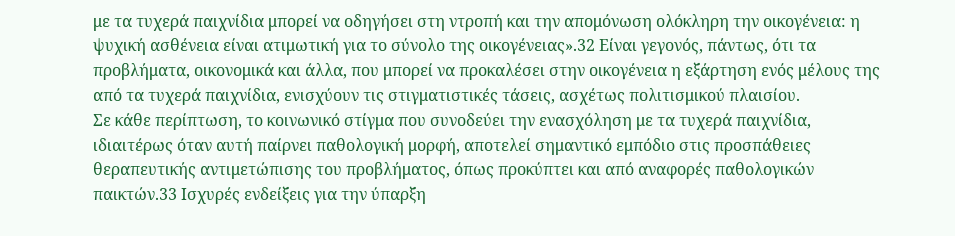με τα τυχερά παιχνίδια μπορεί να οδηγήσει στη ντροπή και την απομόνωση ολόκληρη την οικογένεια: η ψυχική ασθένεια είναι ατιμωτική για το σύνολο της οικογένειας».32 Είναι γεγονός, πάντως, ότι τα προβλήματα, οικονομικά και άλλα, που μπορεί να προκαλέσει στην οικογένεια η εξάρτηση ενός μέλους της από τα τυχερά παιχνίδια, ενισχύουν τις στιγματιστικές τάσεις, ασχέτως πολιτισμικού πλαισίου.
Σε κάθε περίπτωση, το κοινωνικό στίγμα που συνοδεύει την ενασχόληση με τα τυχερά παιχνίδια, ιδιαιτέρως όταν αυτή παίρνει παθολογική μορφή, αποτελεί σημαντικό εμπόδιο στις προσπάθειες θεραπευτικής αντιμετώπισης του προβλήματος, όπως προκύπτει και από αναφορές παθολογικών παικτών.33 Ισχυρές ενδείξεις για την ύπαρξη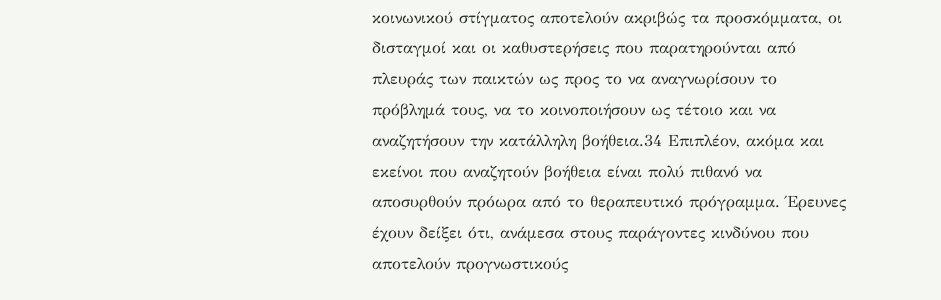κοινωνικού στίγματος αποτελούν ακριβώς τα προσκόμματα, οι δισταγμοί και οι καθυστερήσεις που παρατηρούνται από πλευράς των παικτών ως προς το να αναγνωρίσουν το πρόβλημά τους, να το κοινοποιήσουν ως τέτοιο και να αναζητήσουν την κατάλληλη βοήθεια.34 Επιπλέον, ακόμα και εκείνοι που αναζητούν βοήθεια είναι πολύ πιθανό να αποσυρθούν πρόωρα από το θεραπευτικό πρόγραμμα. Έρευνες έχουν δείξει ότι, ανάμεσα στους παράγοντες κινδύνου που αποτελούν προγνωστικούς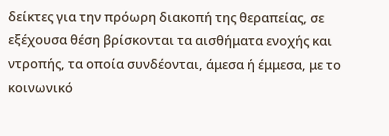δείκτες για την πρόωρη διακοπή της θεραπείας, σε εξέχουσα θέση βρίσκονται τα αισθήματα ενοχής και ντροπής, τα οποία συνδέονται, άμεσα ή έμμεσα, με το κοινωνικό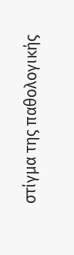στίγμα της παθολογικής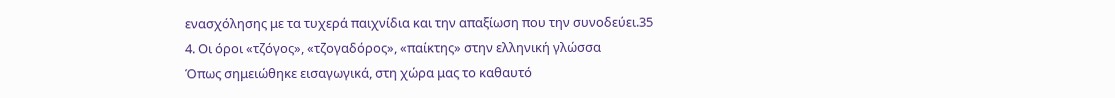ενασχόλησης με τα τυχερά παιχνίδια και την απαξίωση που την συνοδεύει.35
4. Οι όροι «τζόγος», «τζογαδόρος», «παίκτης» στην ελληνική γλώσσα
Όπως σημειώθηκε εισαγωγικά, στη χώρα μας το καθαυτό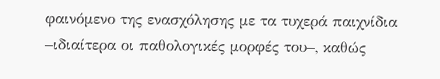φαινόμενο της ενασχόλησης με τα τυχερά παιχνίδια –ιδιαίτερα οι παθολογικές μορφές του–, καθώς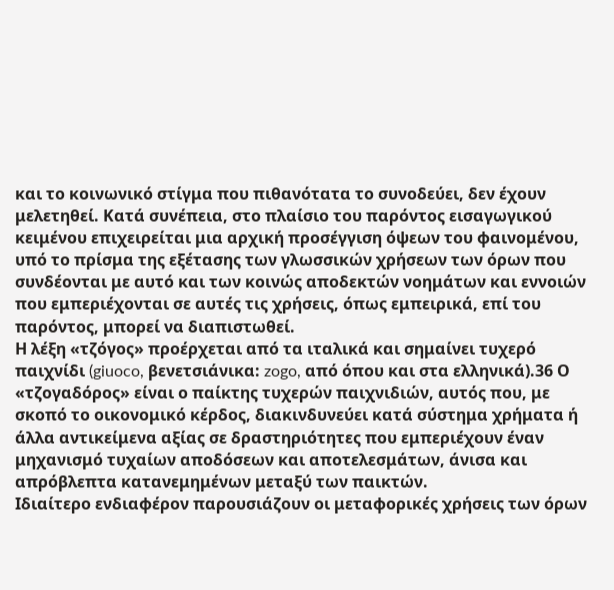και το κοινωνικό στίγμα που πιθανότατα το συνοδεύει, δεν έχουν μελετηθεί. Κατά συνέπεια, στο πλαίσιο του παρόντος εισαγωγικού κειμένου επιχειρείται μια αρχική προσέγγιση όψεων του φαινομένου, υπό το πρίσμα της εξέτασης των γλωσσικών χρήσεων των όρων που συνδέονται με αυτό και των κοινώς αποδεκτών νοημάτων και εννοιών που εμπεριέχονται σε αυτές τις χρήσεις, όπως εμπειρικά, επί του παρόντος, μπορεί να διαπιστωθεί.
Η λέξη «τζόγος» προέρχεται από τα ιταλικά και σημαίνει τυχερό παιχνίδι (giuoco, βενετσιάνικα: zogo, από όπου και στα ελληνικά).36 Ο «τζογαδόρος» είναι ο παίκτης τυχερών παιχνιδιών, αυτός που, με σκοπό το οικονομικό κέρδος, διακινδυνεύει κατά σύστημα χρήματα ή άλλα αντικείμενα αξίας σε δραστηριότητες που εμπεριέχουν έναν μηχανισμό τυχαίων αποδόσεων και αποτελεσμάτων, άνισα και απρόβλεπτα κατανεμημένων μεταξύ των παικτών.
Ιδιαίτερο ενδιαφέρον παρουσιάζουν οι μεταφορικές χρήσεις των όρων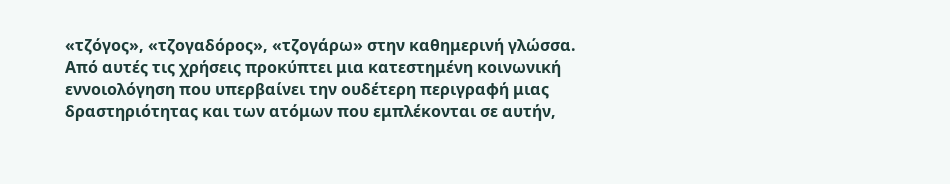«τζόγος», «τζογαδόρος», «τζογάρω» στην καθημερινή γλώσσα. Από αυτές τις χρήσεις προκύπτει μια κατεστημένη κοινωνική εννοιολόγηση που υπερβαίνει την ουδέτερη περιγραφή μιας δραστηριότητας και των ατόμων που εμπλέκονται σε αυτήν,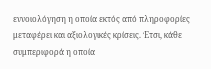εννοιολόγηση η οποία εκτός από πληροφορίες μεταφέρει και αξιολογικές κρίσεις. Έτσι, κάθε συμπεριφορά η οποία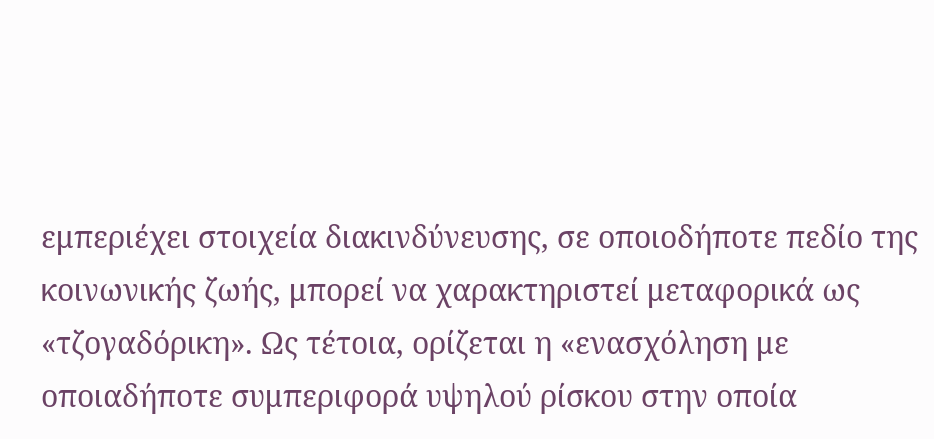εμπεριέχει στοιχεία διακινδύνευσης, σε οποιοδήποτε πεδίο της κοινωνικής ζωής, μπορεί να χαρακτηριστεί μεταφορικά ως «τζογαδόρικη». Ως τέτοια, ορίζεται η «ενασχόληση με οποιαδήποτε συμπεριφορά υψηλού ρίσκου στην οποία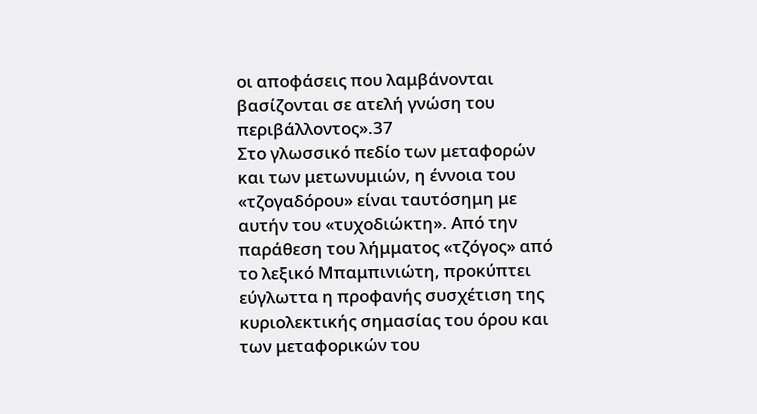οι αποφάσεις που λαμβάνονται βασίζονται σε ατελή γνώση του περιβάλλοντος».37
Στο γλωσσικό πεδίο των μεταφορών και των μετωνυμιών, η έννοια του «τζογαδόρου» είναι ταυτόσημη με αυτήν του «τυχοδιώκτη». Από την παράθεση του λήμματος «τζόγος» από το λεξικό Μπαμπινιώτη, προκύπτει εύγλωττα η προφανής συσχέτιση της κυριολεκτικής σημασίας του όρου και των μεταφορικών του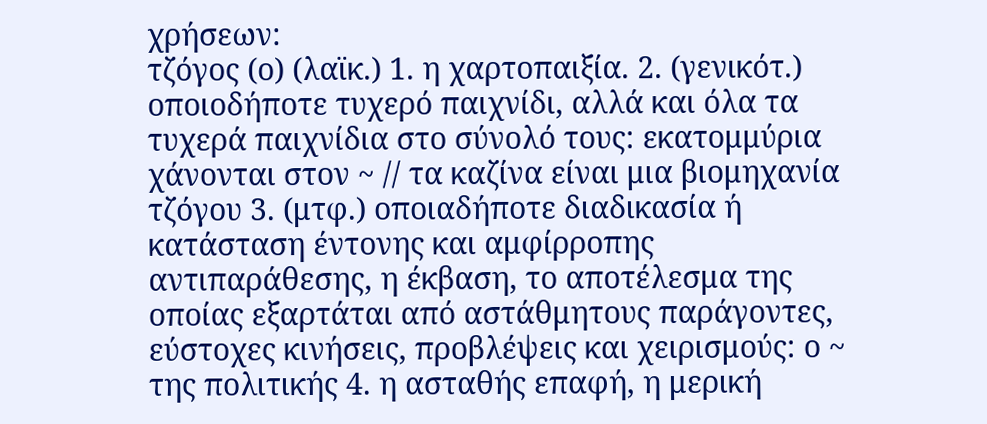χρήσεων:
τζόγος (ο) (λαϊκ.) 1. η χαρτοπαιξία. 2. (γενικότ.) οποιοδήποτε τυχερό παιχνίδι, αλλά και όλα τα τυχερά παιχνίδια στο σύνολό τους: εκατομμύρια χάνονται στον ~ // τα καζίνα είναι μια βιομηχανία τζόγου 3. (μτφ.) οποιαδήποτε διαδικασία ή κατάσταση έντονης και αμφίρροπης αντιπαράθεσης, η έκβαση, το αποτέλεσμα της οποίας εξαρτάται από αστάθμητους παράγοντες, εύστοχες κινήσεις, προβλέψεις και χειρισμούς: ο ~ της πολιτικής 4. η ασταθής επαφή, η μερική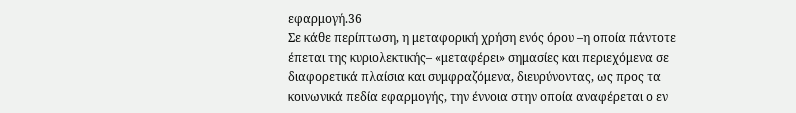εφαρμογή.36
Σε κάθε περίπτωση, η μεταφορική χρήση ενός όρου –η οποία πάντοτε έπεται της κυριολεκτικής– «μεταφέρει» σημασίες και περιεχόμενα σε διαφορετικά πλαίσια και συμφραζόμενα, διευρύνοντας, ως προς τα κοινωνικά πεδία εφαρμογής, την έννοια στην οποία αναφέρεται ο εν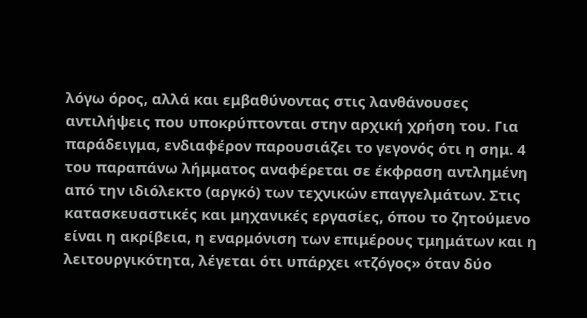λόγω όρος, αλλά και εμβαθύνοντας στις λανθάνουσες αντιλήψεις που υποκρύπτονται στην αρχική χρήση του. Για παράδειγμα, ενδιαφέρον παρουσιάζει το γεγονός ότι η σημ. 4 του παραπάνω λήμματος αναφέρεται σε έκφραση αντλημένη από την ιδιόλεκτο (αργκό) των τεχνικών επαγγελμάτων. Στις κατασκευαστικές και μηχανικές εργασίες, όπου το ζητούμενο είναι η ακρίβεια, η εναρμόνιση των επιμέρους τμημάτων και η λειτουργικότητα, λέγεται ότι υπάρχει «τζόγος» όταν δύο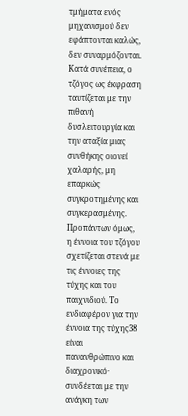τμήματα ενός μηχανισμού δεν εφάπτονται καλώς, δεν συναρμόζονται. Κατά συνέπεια, ο τζόγος ως έκφραση ταυτίζεται με την πιθανή δυσλειτουργία και την αταξία μιας συνθήκης οιονεί χαλαρής, μη επαρκώς συγκροτημένης και συγκερασμένης.
Προπάντων όμως, η έννοια του τζόγου σχετίζεται στενά με τις έννοιες της τύχης και του παιχνιδιού. Το ενδιαφέρον για την έννοια της τύχης38 είναι πανανθρώπινο και διαχρονικό· συνδέεται με την ανάγκη των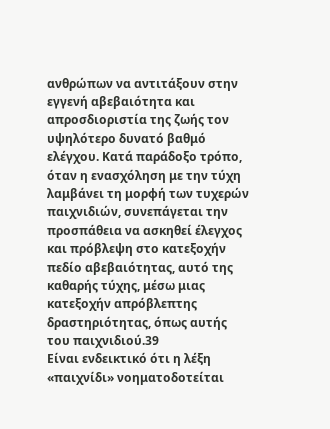ανθρώπων να αντιτάξουν στην εγγενή αβεβαιότητα και απροσδιοριστία της ζωής τον υψηλότερο δυνατό βαθμό ελέγχου. Κατά παράδοξο τρόπο, όταν η ενασχόληση με την τύχη λαμβάνει τη μορφή των τυχερών παιχνιδιών, συνεπάγεται την προσπάθεια να ασκηθεί έλεγχος και πρόβλεψη στο κατεξοχήν πεδίο αβεβαιότητας, αυτό της καθαρής τύχης, μέσω μιας κατεξοχήν απρόβλεπτης δραστηριότητας, όπως αυτής του παιχνιδιού.39
Είναι ενδεικτικό ότι η λέξη «παιχνίδι» νοηματοδοτείται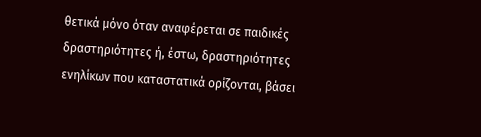θετικά μόνο όταν αναφέρεται σε παιδικές δραστηριότητες ή, έστω, δραστηριότητες ενηλίκων που καταστατικά ορίζονται, βάσει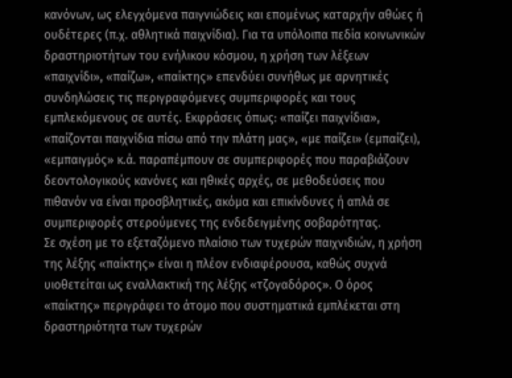κανόνων, ως ελεγχόμενα παιγνιώδεις και επομένως καταρχήν αθώες ή ουδέτερες (π.χ. αθλητικά παιχνίδια). Για τα υπόλοιπα πεδία κοινωνικών δραστηριοτήτων του ενήλικου κόσμου, η χρήση των λέξεων «παιχνίδι», «παίζω», «παίκτης» επενδύει συνήθως με αρνητικές συνδηλώσεις τις περιγραφόμενες συμπεριφορές και τους εμπλεκόμενους σε αυτές. Εκφράσεις όπως: «παίζει παιχνίδια», «παίζονται παιχνίδια πίσω από την πλάτη μας», «με παίζει» (εμπαίζει), «εμπαιγμός» κ.ά. παραπέμπουν σε συμπεριφορές που παραβιάζουν δεοντολογικούς κανόνες και ηθικές αρχές, σε μεθοδεύσεις που πιθανόν να είναι προσβλητικές, ακόμα και επικίνδυνες ή απλά σε συμπεριφορές στερούμενες της ενδεδειγμένης σοβαρότητας.
Σε σχέση με το εξεταζόμενο πλαίσιο των τυχερών παιχνιδιών, η χρήση της λέξης «παίκτης» είναι η πλέον ενδιαφέρουσα, καθώς συχνά υιοθετείται ως εναλλακτική της λέξης «τζογαδόρος». Ο όρος «παίκτης» περιγράφει το άτομο που συστηματικά εμπλέκεται στη δραστηριότητα των τυχερών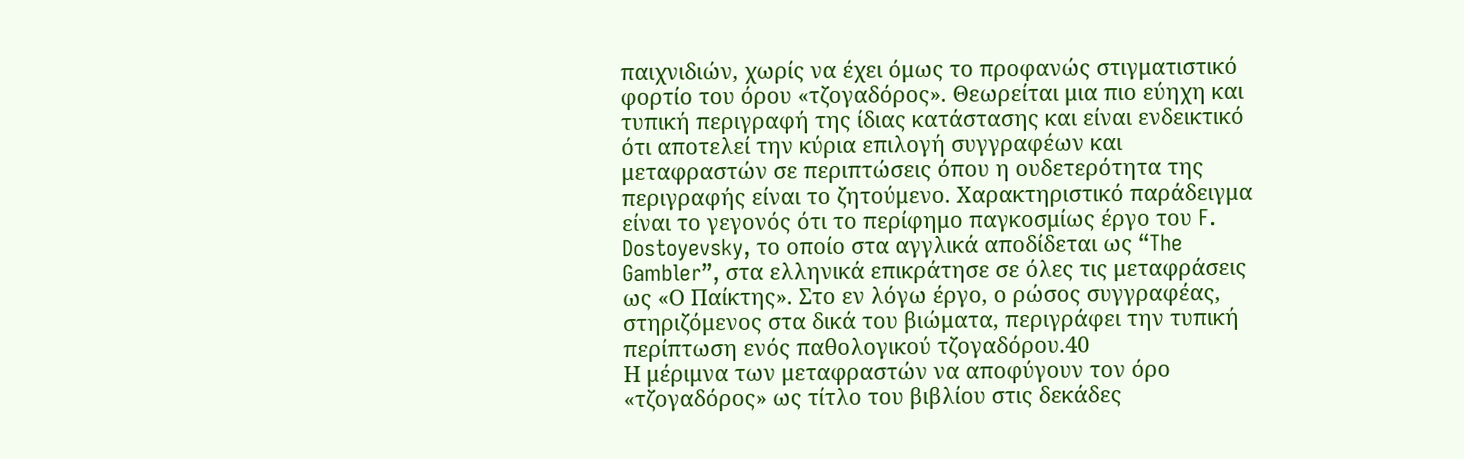παιχνιδιών, χωρίς να έχει όμως το προφανώς στιγματιστικό φορτίο του όρου «τζογαδόρος». Θεωρείται μια πιο εύηχη και τυπική περιγραφή της ίδιας κατάστασης και είναι ενδεικτικό ότι αποτελεί την κύρια επιλογή συγγραφέων και μεταφραστών σε περιπτώσεις όπου η ουδετερότητα της περιγραφής είναι το ζητούμενο. Χαρακτηριστικό παράδειγμα είναι το γεγονός ότι το περίφημο παγκοσμίως έργο του F. Dostoyevsky, το οποίο στα αγγλικά αποδίδεται ως “The Gambler”, στα ελληνικά επικράτησε σε όλες τις μεταφράσεις ως «Ο Παίκτης». Στο εν λόγω έργο, ο ρώσος συγγραφέας, στηριζόμενος στα δικά του βιώματα, περιγράφει την τυπική περίπτωση ενός παθολογικού τζογαδόρου.40
Η μέριμνα των μεταφραστών να αποφύγουν τον όρο «τζογαδόρος» ως τίτλο του βιβλίου στις δεκάδες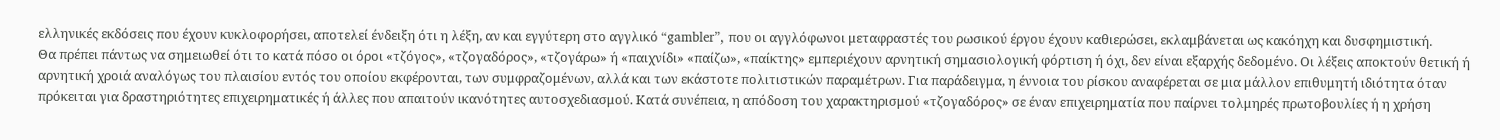ελληνικές εκδόσεις που έχουν κυκλοφορήσει, αποτελεί ένδειξη ότι η λέξη, αν και εγγύτερη στο αγγλικό “gambler”, που οι αγγλόφωνοι μεταφραστές του ρωσικού έργου έχουν καθιερώσει, εκλαμβάνεται ως κακόηχη και δυσφημιστική.
Θα πρέπει πάντως να σημειωθεί ότι το κατά πόσο οι όροι «τζόγος», «τζογαδόρος», «τζογάρω» ή «παιχνίδι» «παίζω», «παίκτης» εμπεριέχουν αρνητική σημασιολογική φόρτιση ή όχι, δεν είναι εξαρχής δεδομένο. Οι λέξεις αποκτούν θετική ή αρνητική χροιά αναλόγως του πλαισίου εντός του οποίου εκφέρονται, των συμφραζομένων, αλλά και των εκάστοτε πολιτιστικών παραμέτρων. Για παράδειγμα, η έννοια του ρίσκου αναφέρεται σε μια μάλλον επιθυμητή ιδιότητα όταν πρόκειται για δραστηριότητες επιχειρηματικές ή άλλες που απαιτούν ικανότητες αυτοσχεδιασμού. Κατά συνέπεια, η απόδοση του χαρακτηρισμού «τζογαδόρος» σε έναν επιχειρηματία που παίρνει τολμηρές πρωτοβουλίες ή η χρήση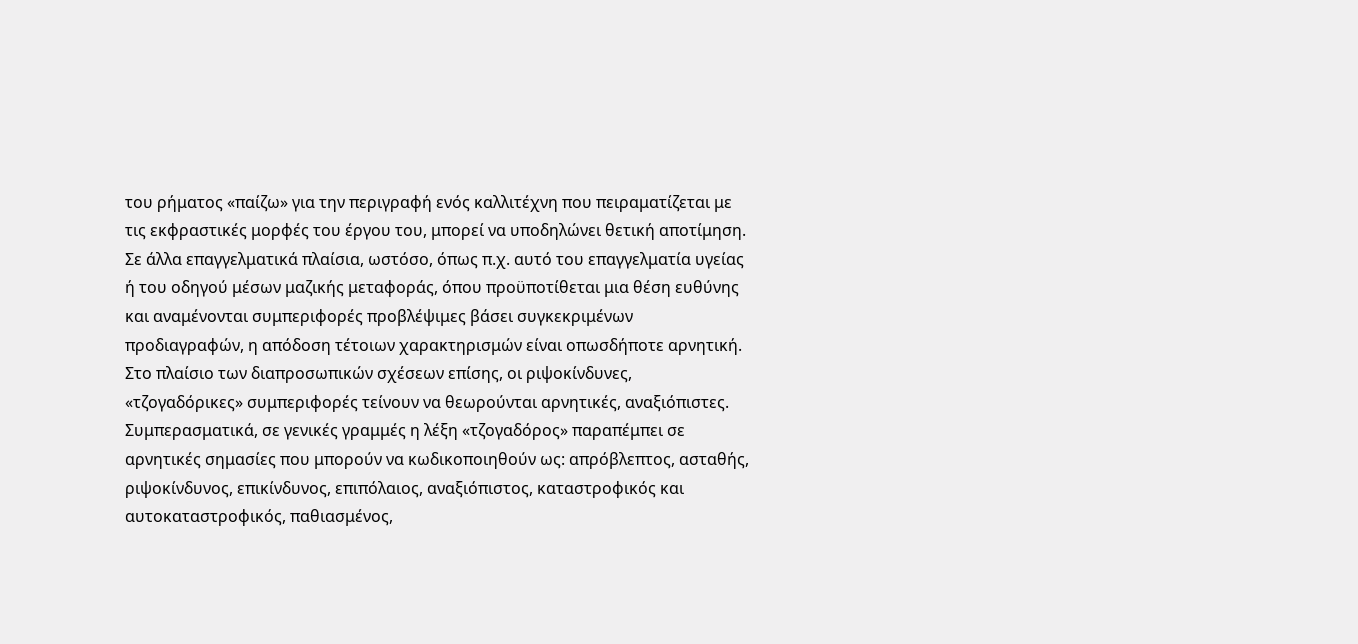του ρήματος «παίζω» για την περιγραφή ενός καλλιτέχνη που πειραματίζεται με τις εκφραστικές μορφές του έργου του, μπορεί να υποδηλώνει θετική αποτίμηση.
Σε άλλα επαγγελματικά πλαίσια, ωστόσο, όπως π.χ. αυτό του επαγγελματία υγείας ή του οδηγού μέσων μαζικής μεταφοράς, όπου προϋποτίθεται μια θέση ευθύνης και αναμένονται συμπεριφορές προβλέψιμες βάσει συγκεκριμένων προδιαγραφών, η απόδοση τέτοιων χαρακτηρισμών είναι οπωσδήποτε αρνητική. Στο πλαίσιο των διαπροσωπικών σχέσεων επίσης, οι ριψοκίνδυνες, «τζογαδόρικες» συμπεριφορές τείνουν να θεωρούνται αρνητικές, αναξιόπιστες. Συμπερασματικά, σε γενικές γραμμές η λέξη «τζογαδόρος» παραπέμπει σε αρνητικές σημασίες που μπορούν να κωδικοποιηθούν ως: απρόβλεπτος, ασταθής, ριψοκίνδυνος, επικίνδυνος, επιπόλαιος, αναξιόπιστος, καταστροφικός και αυτοκαταστροφικός, παθιασμένος,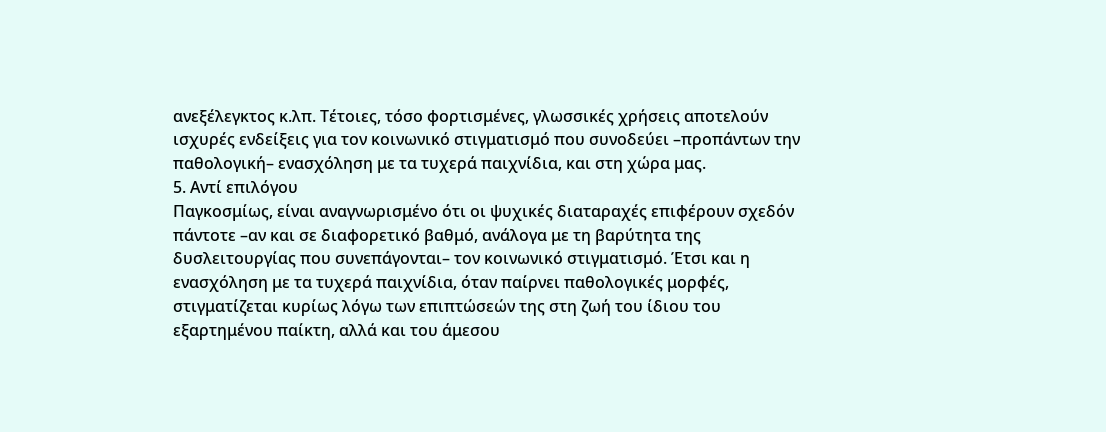ανεξέλεγκτος κ.λπ. Τέτοιες, τόσο φορτισμένες, γλωσσικές χρήσεις αποτελούν ισχυρές ενδείξεις για τον κοινωνικό στιγματισμό που συνοδεύει –προπάντων την παθολογική– ενασχόληση με τα τυχερά παιχνίδια, και στη χώρα μας.
5. Αντί επιλόγου
Παγκοσμίως, είναι αναγνωρισμένο ότι οι ψυχικές διαταραχές επιφέρουν σχεδόν πάντοτε –αν και σε διαφορετικό βαθμό, ανάλογα με τη βαρύτητα της δυσλειτουργίας που συνεπάγονται– τον κοινωνικό στιγματισμό. Έτσι και η ενασχόληση με τα τυχερά παιχνίδια, όταν παίρνει παθολογικές μορφές, στιγματίζεται κυρίως λόγω των επιπτώσεών της στη ζωή του ίδιου του εξαρτημένου παίκτη, αλλά και του άμεσου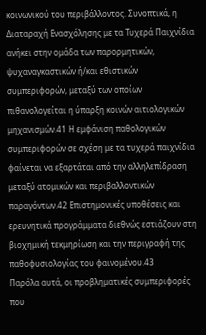κοινωνικού του περιβάλλοντος. Συνοπτικά, η Διαταραχή Ενασχόλησης με τα Τυχερά Παιχνίδια ανήκει στην ομάδα των παρορμητικών, ψυχαναγκαστικών ή/και εθιστικών συμπεριφορών, μεταξύ των οποίων πιθανολογείται η ύπαρξη κοινών αιτιολογικών μηχανισμών.41 Η εμφάνιση παθολογικών συμπεριφορών σε σχέση με τα τυχερά παιχνίδια φαίνεται να εξαρτάται από την αλληλεπίδραση μεταξύ ατομικών και περιβαλλοντικών παραγόντων.42 Επιστημονικές υποθέσεις και ερευνητικά προγράμματα διεθνώς εστιάζουν στη βιοχημική τεκμηρίωση και την περιγραφή της παθοφυσιολογίας του φαινομένου.43
Παρόλα αυτά, οι προβληματικές συμπεριφορές που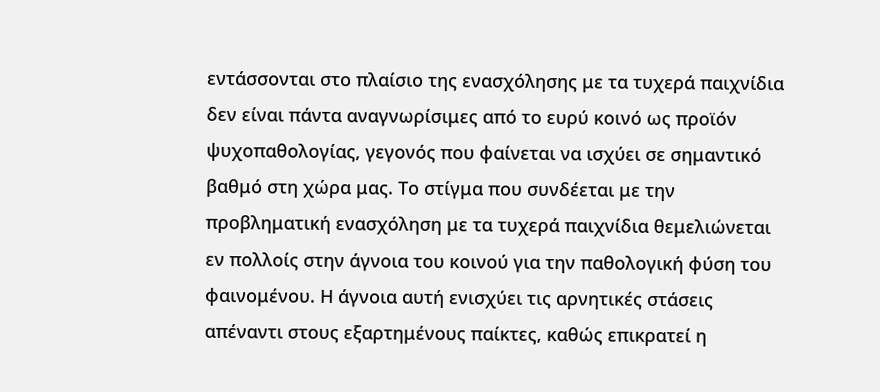εντάσσονται στο πλαίσιο της ενασχόλησης με τα τυχερά παιχνίδια δεν είναι πάντα αναγνωρίσιμες από το ευρύ κοινό ως προϊόν ψυχοπαθολογίας, γεγονός που φαίνεται να ισχύει σε σημαντικό βαθμό στη χώρα μας. Το στίγμα που συνδέεται με την προβληματική ενασχόληση με τα τυχερά παιχνίδια θεμελιώνεται εν πολλοίς στην άγνοια του κοινού για την παθολογική φύση του φαινομένου. Η άγνοια αυτή ενισχύει τις αρνητικές στάσεις απέναντι στους εξαρτημένους παίκτες, καθώς επικρατεί η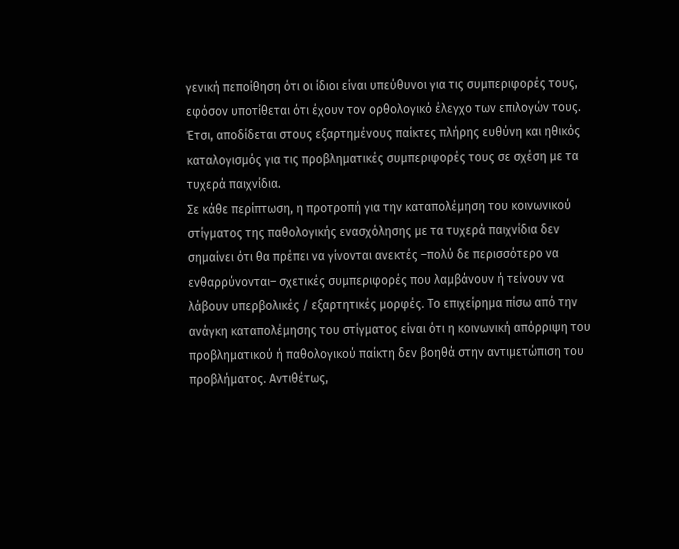γενική πεποίθηση ότι οι ίδιοι είναι υπεύθυνοι για τις συμπεριφορές τους, εφόσον υποτίθεται ότι έχουν τον ορθολογικό έλεγχο των επιλογών τους. Έτσι, αποδίδεται στους εξαρτημένους παίκτες πλήρης ευθύνη και ηθικός καταλογισμός για τις προβληματικές συμπεριφορές τους σε σχέση με τα τυχερά παιχνίδια.
Σε κάθε περίπτωση, η προτροπή για την καταπολέμηση του κοινωνικού στίγματος της παθολογικής ενασχόλησης με τα τυχερά παιχνίδια δεν σημαίνει ότι θα πρέπει να γίνονται ανεκτές –πολύ δε περισσότερο να ενθαρρύνονται– σχετικές συμπεριφορές που λαμβάνουν ή τείνουν να λάβουν υπερβολικές / εξαρτητικές μορφές. Το επιχείρημα πίσω από την ανάγκη καταπολέμησης του στίγματος είναι ότι η κοινωνική απόρριψη του προβληματικού ή παθολογικού παίκτη δεν βοηθά στην αντιμετώπιση του προβλήματος. Αντιθέτως,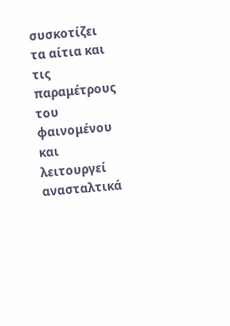συσκοτίζει τα αίτια και τις παραμέτρους του φαινομένου και λειτουργεί ανασταλτικά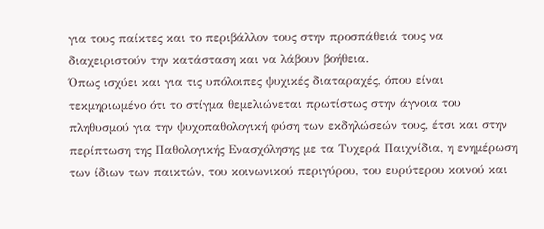για τους παίκτες και το περιβάλλον τους στην προσπάθειά τους να διαχειριστούν την κατάσταση και να λάβουν βοήθεια.
Όπως ισχύει και για τις υπόλοιπες ψυχικές διαταραχές, όπου είναι τεκμηριωμένο ότι το στίγμα θεμελιώνεται πρωτίστως στην άγνοια του πληθυσμού για την ψυχοπαθολογική φύση των εκδηλώσεών τους, έτσι και στην περίπτωση της Παθολογικής Ενασχόλησης με τα Τυχερά Παιχνίδια, η ενημέρωση των ίδιων των παικτών, του κοινωνικού περιγύρου, του ευρύτερου κοινού και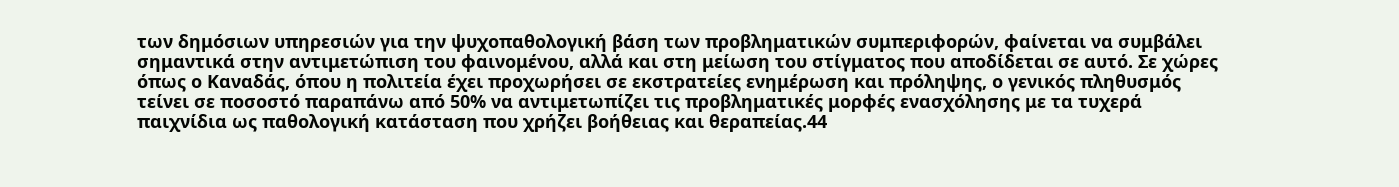των δημόσιων υπηρεσιών για την ψυχοπαθολογική βάση των προβληματικών συμπεριφορών, φαίνεται να συμβάλει σημαντικά στην αντιμετώπιση του φαινομένου, αλλά και στη μείωση του στίγματος που αποδίδεται σε αυτό. Σε χώρες όπως ο Καναδάς, όπου η πολιτεία έχει προχωρήσει σε εκστρατείες ενημέρωση και πρόληψης, ο γενικός πληθυσμός τείνει σε ποσοστό παραπάνω από 50% να αντιμετωπίζει τις προβληματικές μορφές ενασχόλησης με τα τυχερά παιχνίδια ως παθολογική κατάσταση που χρήζει βοήθειας και θεραπείας.44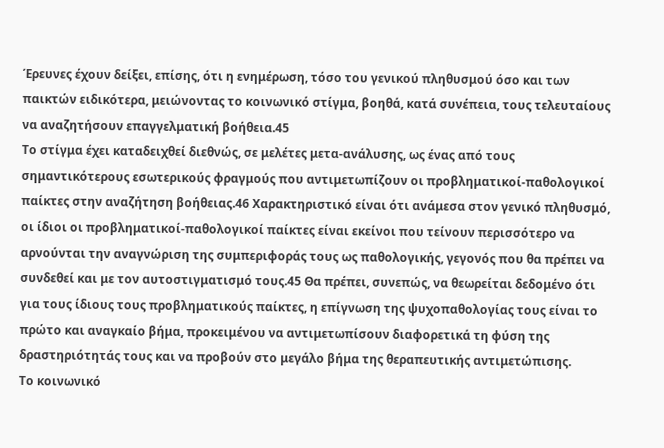Έρευνες έχουν δείξει, επίσης, ότι η ενημέρωση, τόσο του γενικού πληθυσμού όσο και των παικτών ειδικότερα, μειώνοντας το κοινωνικό στίγμα, βοηθά, κατά συνέπεια, τους τελευταίους να αναζητήσουν επαγγελματική βοήθεια.45
Το στίγμα έχει καταδειχθεί διεθνώς, σε μελέτες μετα-ανάλυσης, ως ένας από τους σημαντικότερους εσωτερικούς φραγμούς που αντιμετωπίζουν οι προβληματικοί-παθολογικοί παίκτες στην αναζήτηση βοήθειας.46 Χαρακτηριστικό είναι ότι ανάμεσα στον γενικό πληθυσμό, οι ίδιοι οι προβληματικοί-παθολογικοί παίκτες είναι εκείνοι που τείνουν περισσότερο να αρνούνται την αναγνώριση της συμπεριφοράς τους ως παθολογικής, γεγονός που θα πρέπει να συνδεθεί και με τον αυτοστιγματισμό τους.45 Θα πρέπει, συνεπώς, να θεωρείται δεδομένο ότι για τους ίδιους τους προβληματικούς παίκτες, η επίγνωση της ψυχοπαθολογίας τους είναι το πρώτο και αναγκαίο βήμα, προκειμένου να αντιμετωπίσουν διαφορετικά τη φύση της δραστηριότητάς τους και να προβούν στο μεγάλο βήμα της θεραπευτικής αντιμετώπισης.
Το κοινωνικό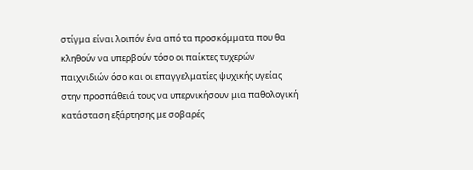στίγμα είναι λοιπόν ένα από τα προσκόμματα που θα κληθούν να υπερβούν τόσο οι παίκτες τυχερών παιχνιδιών όσο και οι επαγγελματίες ψυχικής υγείας στην προσπάθειά τους να υπερνικήσουν μια παθολογική κατάσταση εξάρτησης με σοβαρές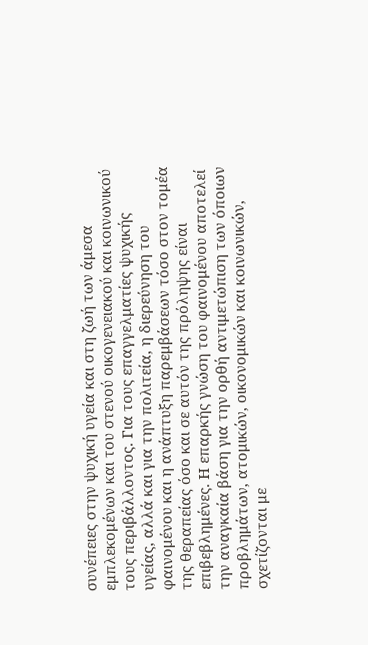συνέπειες στην ψυχική υγεία και στη ζωή των άμεσα εμπλεκομένων και του στενού οικογενειακού και κοινωνικού τους περιβάλλοντος. Για τους επαγγελματίες ψυχικής υγείας, αλλά και για την πολιτεία, η διερεύνηση του φαινομένου και η ανάπτυξη παρεμβάσεων τόσο στον τομέα της θεραπείας όσο και σε αυτόν της πρόληψης είναι επιβεβλημένες. Η επαρκής γνώση του φαινομένου αποτελεί την αναγκαία βάση για την ορθή αντιμετώπιση των όποιων προβλημάτων, ατομικών, οικονομικών και κοινωνικών, σχετίζονται με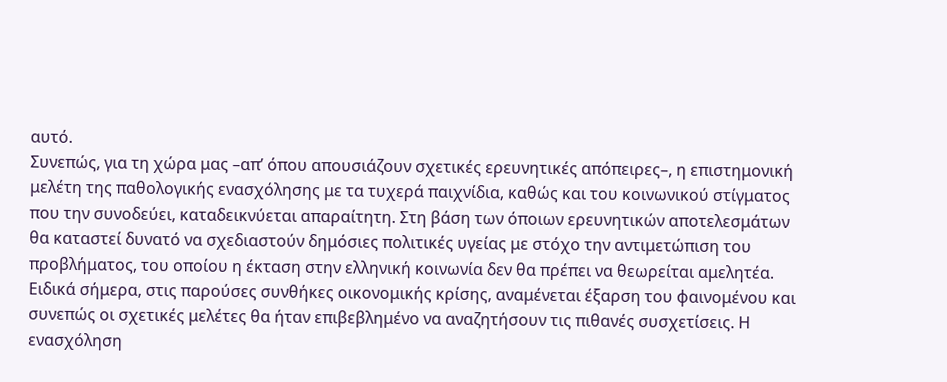αυτό.
Συνεπώς, για τη χώρα μας –απ’ όπου απουσιάζουν σχετικές ερευνητικές απόπειρες–, η επιστημονική μελέτη της παθολογικής ενασχόλησης με τα τυχερά παιχνίδια, καθώς και του κοινωνικού στίγματος που την συνοδεύει, καταδεικνύεται απαραίτητη. Στη βάση των όποιων ερευνητικών αποτελεσμάτων θα καταστεί δυνατό να σχεδιαστούν δημόσιες πολιτικές υγείας με στόχο την αντιμετώπιση του προβλήματος, του οποίου η έκταση στην ελληνική κοινωνία δεν θα πρέπει να θεωρείται αμελητέα. Ειδικά σήμερα, στις παρούσες συνθήκες οικονομικής κρίσης, αναμένεται έξαρση του φαινομένου και συνεπώς οι σχετικές μελέτες θα ήταν επιβεβλημένο να αναζητήσουν τις πιθανές συσχετίσεις. Η ενασχόληση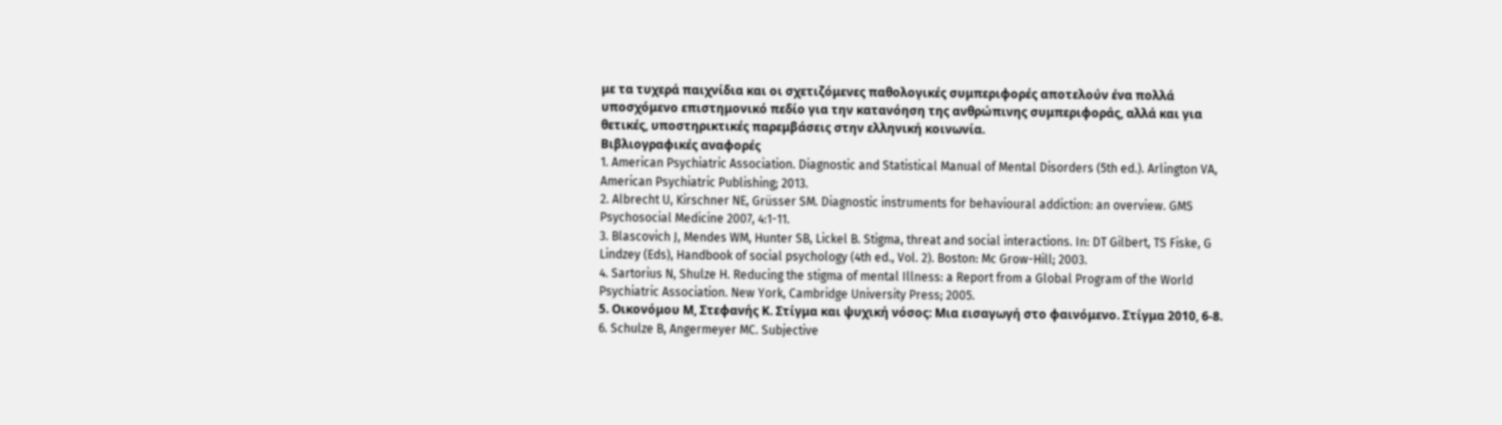με τα τυχερά παιχνίδια και οι σχετιζόμενες παθολογικές συμπεριφορές αποτελούν ένα πολλά υποσχόμενο επιστημονικό πεδίο για την κατανόηση της ανθρώπινης συμπεριφοράς, αλλά και για θετικές, υποστηρικτικές παρεμβάσεις στην ελληνική κοινωνία.
Βιβλιογραφικές αναφορές
1. American Psychiatric Association. Diagnostic and Statistical Manual of Mental Disorders (5th ed.). Arlington VA, American Psychiatric Publishing; 2013.
2. Albrecht U, Kirschner NE, Grüsser SM. Diagnostic instruments for behavioural addiction: an overview. GMS Psychosocial Medicine 2007, 4:1-11.
3. Blascovich J, Mendes WM, Hunter SB, Lickel B. Stigma, threat and social interactions. In: DT Gilbert, TS Fiske, G Lindzey (Eds), Handbook of social psychology (4th ed., Vol. 2). Boston: Mc Grow-Hill; 2003.
4. Sartorius N, Shulze H. Reducing the stigma of mental Illness: a Report from a Global Program of the World Psychiatric Association. New York, Cambridge University Press; 2005.
5. Οικονόμου Μ, Στεφανής Κ. Στίγμα και ψυχική νόσος: Μια εισαγωγή στο φαινόμενο. Στίγμα 2010, 6-8.
6. Schulze B, Angermeyer MC. Subjective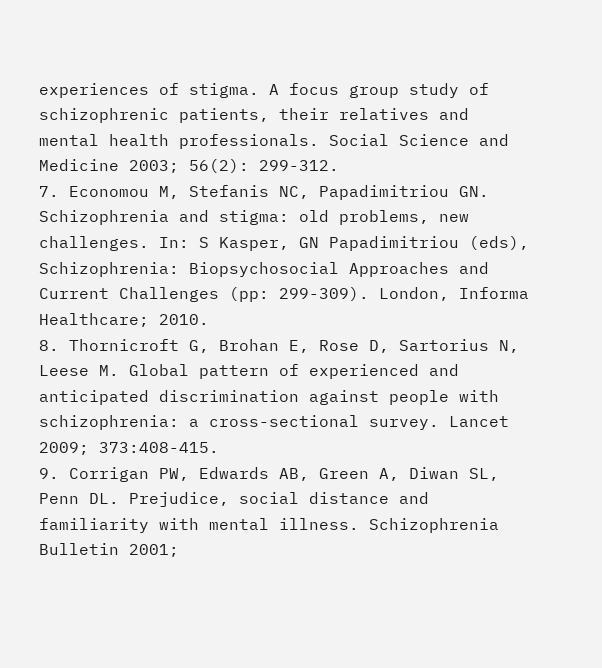experiences of stigma. A focus group study of schizophrenic patients, their relatives and mental health professionals. Social Science and Medicine 2003; 56(2): 299-312.
7. Economou M, Stefanis NC, Papadimitriou GN. Schizophrenia and stigma: old problems, new challenges. In: S Kasper, GN Papadimitriou (eds), Schizophrenia: Biopsychosocial Approaches and Current Challenges (pp: 299-309). London, Informa Healthcare; 2010.
8. Thornicroft G, Brohan E, Rose D, Sartorius N, Leese M. Global pattern of experienced and anticipated discrimination against people with schizophrenia: a cross-sectional survey. Lancet 2009; 373:408-415.
9. Corrigan PW, Edwards AB, Green A, Diwan SL, Penn DL. Prejudice, social distance and familiarity with mental illness. Schizophrenia Bulletin 2001;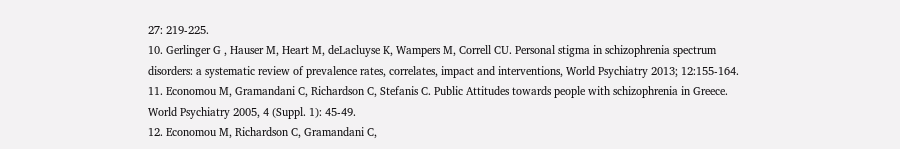27: 219-225.
10. Gerlinger G , Hauser M, Heart M, deLacluyse K, Wampers M, Correll CU. Personal stigma in schizophrenia spectrum disorders: a systematic review of prevalence rates, correlates, impact and interventions, World Psychiatry 2013; 12:155-164.
11. Economou M, Gramandani C, Richardson C, Stefanis C. Public Attitudes towards people with schizophrenia in Greece. World Psychiatry 2005, 4 (Suppl. 1): 45-49.
12. Economou M, Richardson C, Gramandani C,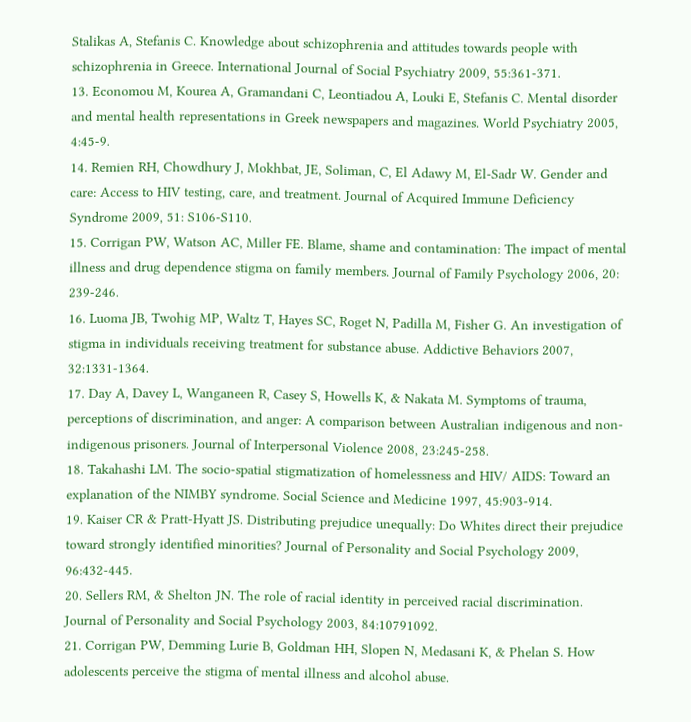Stalikas A, Stefanis C. Knowledge about schizophrenia and attitudes towards people with schizophrenia in Greece. International Journal of Social Psychiatry 2009, 55:361-371.
13. Economou M, Kourea A, Gramandani C, Leontiadou A, Louki E, Stefanis C. Mental disorder and mental health representations in Greek newspapers and magazines. World Psychiatry 2005, 4:45-9.
14. Remien RH, Chowdhury J, Mokhbat, JE, Soliman, C, El Adawy M, El-Sadr W. Gender and care: Access to HIV testing, care, and treatment. Journal of Acquired Immune Deficiency Syndrome 2009, 51: S106-S110.
15. Corrigan PW, Watson AC, Miller FE. Blame, shame and contamination: The impact of mental illness and drug dependence stigma on family members. Journal of Family Psychology 2006, 20: 239-246.
16. Luoma JB, Twohig MP, Waltz T, Hayes SC, Roget N, Padilla M, Fisher G. An investigation of stigma in individuals receiving treatment for substance abuse. Addictive Behaviors 2007, 32:1331-1364.
17. Day A, Davey L, Wanganeen R, Casey S, Howells K, & Nakata M. Symptoms of trauma, perceptions of discrimination, and anger: A comparison between Australian indigenous and non-indigenous prisoners. Journal of Interpersonal Violence 2008, 23:245-258.
18. Takahashi LM. The socio-spatial stigmatization of homelessness and HIV/ AIDS: Toward an explanation of the NIMBY syndrome. Social Science and Medicine 1997, 45:903-914.
19. Kaiser CR & Pratt-Hyatt JS. Distributing prejudice unequally: Do Whites direct their prejudice toward strongly identified minorities? Journal of Personality and Social Psychology 2009, 96:432-445.
20. Sellers RM, & Shelton JN. The role of racial identity in perceived racial discrimination. Journal of Personality and Social Psychology 2003, 84:10791092.
21. Corrigan PW, Demming Lurie B, Goldman HH, Slopen N, Medasani K, & Phelan S. How adolescents perceive the stigma of mental illness and alcohol abuse.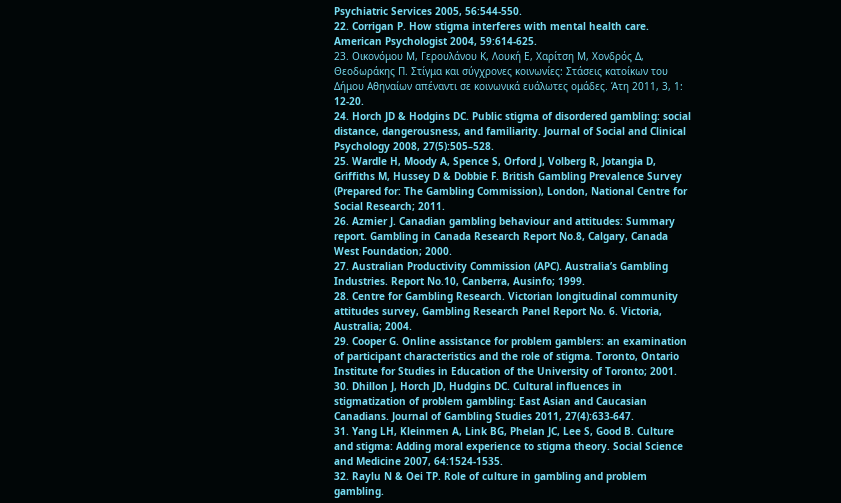Psychiatric Services 2005, 56:544-550.
22. Corrigan P. How stigma interferes with mental health care. American Psychologist 2004, 59:614-625.
23. Οικονόμου Μ, Γερουλάνου Κ, Λουκή Ε, Χαρίτση Μ, Χονδρός Δ, Θεοδωράκης Π. Στίγμα και σύγχρονες κοινωνίες: Στάσεις κατοίκων του Δήμου Αθηναίων απέναντι σε κοινωνικά ευάλωτες ομάδες. Άτη 2011, 3, 1: 12-20.
24. Horch JD & Hodgins DC. Public stigma of disordered gambling: social distance, dangerousness, and familiarity. Journal of Social and Clinical Psychology 2008, 27(5):505–528.
25. Wardle H, Moody A, Spence S, Orford J, Volberg R, Jotangia D, Griffiths M, Hussey D & Dobbie F. British Gambling Prevalence Survey (Prepared for: The Gambling Commission), London, National Centre for Social Research; 2011.
26. Azmier J. Canadian gambling behaviour and attitudes: Summary report. Gambling in Canada Research Report No.8, Calgary, Canada West Foundation; 2000.
27. Australian Productivity Commission (APC). Australia’s Gambling Industries. Report No.10, Canberra, Ausinfo; 1999.
28. Centre for Gambling Research. Victorian longitudinal community attitudes survey, Gambling Research Panel Report No. 6. Victoria, Australia; 2004.
29. Cooper G. Online assistance for problem gamblers: an examination of participant characteristics and the role of stigma. Toronto, Ontario Institute for Studies in Education of the University of Toronto; 2001.
30. Dhillon J, Horch JD, Hudgins DC. Cultural influences in stigmatization of problem gambling: East Asian and Caucasian Canadians. Journal of Gambling Studies 2011, 27(4):633-647.
31. Yang LH, Kleinmen A, Link BG, Phelan JC, Lee S, Good B. Culture and stigma: Adding moral experience to stigma theory. Social Science and Medicine 2007, 64:1524-1535.
32. Raylu N & Oei TP. Role of culture in gambling and problem gambling.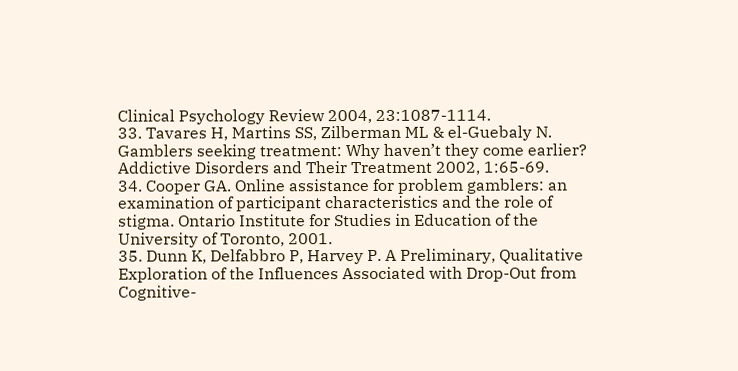Clinical Psychology Review 2004, 23:1087-1114.
33. Tavares H, Martins SS, Zilberman ML & el-Guebaly N. Gamblers seeking treatment: Why haven’t they come earlier? Addictive Disorders and Their Treatment 2002, 1:65-69.
34. Cooper GA. Online assistance for problem gamblers: an examination of participant characteristics and the role of stigma. Ontario Institute for Studies in Education of the University of Toronto, 2001.
35. Dunn K, Delfabbro P, Harvey P. A Preliminary, Qualitative Exploration of the Influences Associated with Drop-Out from Cognitive-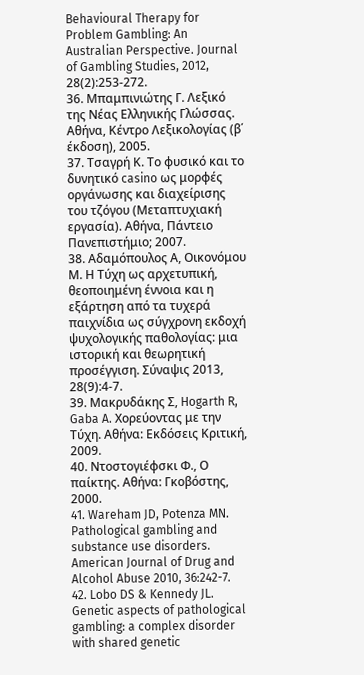Behavioural Therapy for Problem Gambling: An Australian Perspective. Journal of Gambling Studies, 2012, 28(2):253-272.
36. Μπαμπινιώτης Γ. Λεξικό της Νέας Ελληνικής Γλώσσας. Αθήνα, Κέντρο Λεξικολογίας (β΄ έκδοση), 2005.
37. Τσαγρή Κ. Το φυσικό και το δυνητικό casino ως μορφές οργάνωσης και διαχείρισης του τζόγου (Μεταπτυχιακή εργασία). Αθήνα, Πάντειο Πανεπιστήμιο; 2007.
38. Αδαμόπουλος Α, Οικονόμου Μ. Η Τύχη ως αρχετυπική, θεοποιημένη έννοια και η εξάρτηση από τα τυχερά παιχνίδια ως σύγχρονη εκδοχή ψυχολογικής παθολογίας: μια ιστορική και θεωρητική προσέγγιση. Σύναψις 2013, 28(9):4-7.
39. Μακρυδάκης Σ, Hogarth R, Gaba A. Χορεύοντας με την Τύχη. Αθήνα: Εκδόσεις Κριτική, 2009.
40. Ντοστογιέφσκι Φ., Ο παίκτης. Αθήνα: Γκοβόστης, 2000.
41. Wareham JD, Potenza MN. Pathological gambling and substance use disorders. American Journal of Drug and Alcohol Abuse 2010, 36:242-7.
42. Lobo DS & Kennedy JL. Genetic aspects of pathological gambling: a complex disorder with shared genetic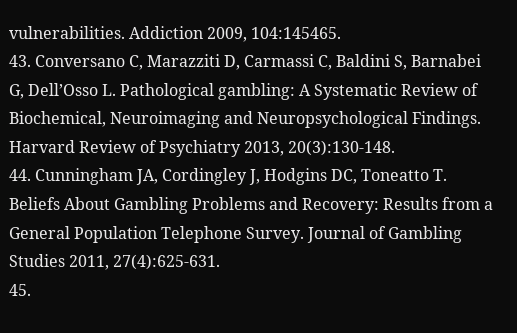vulnerabilities. Addiction 2009, 104:145465.
43. Conversano C, Marazziti D, Carmassi C, Baldini S, Barnabei G, Dell’Osso L. Pathological gambling: A Systematic Review of Biochemical, Neuroimaging and Neuropsychological Findings. Harvard Review of Psychiatry 2013, 20(3):130-148.
44. Cunningham JA, Cordingley J, Hodgins DC, Toneatto T. Beliefs About Gambling Problems and Recovery: Results from a General Population Telephone Survey. Journal of Gambling Studies 2011, 27(4):625-631.
45.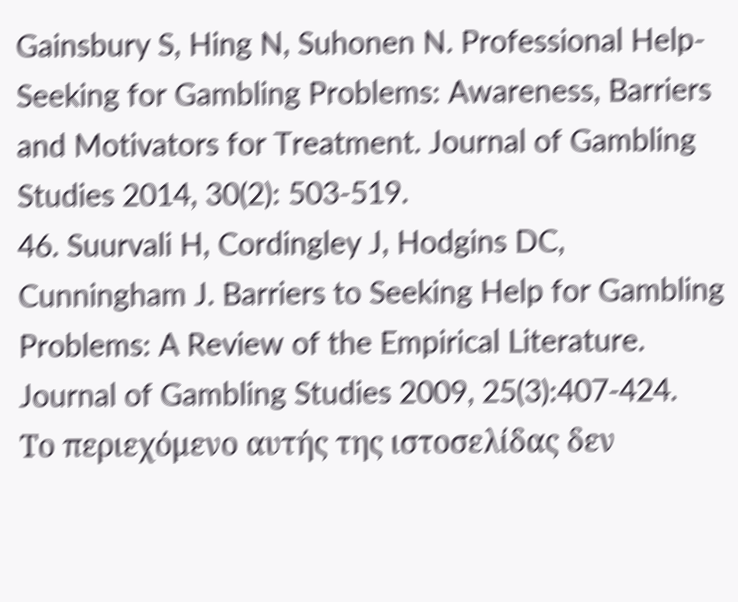Gainsbury S, Hing N, Suhonen N. Professional Help-Seeking for Gambling Problems: Awareness, Barriers and Motivators for Treatment. Journal of Gambling Studies 2014, 30(2): 503-519.
46. Suurvali H, Cordingley J, Hodgins DC, Cunningham J. Barriers to Seeking Help for Gambling Problems: A Review of the Empirical Literature. Journal of Gambling Studies 2009, 25(3):407-424.
Το περιεχόμενο αυτής της ιστοσελίδας δεν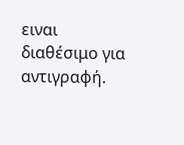ειναι διαθέσιμο για αντιγραφή.